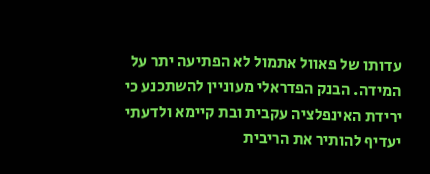עדותו של פאוול אתמול לא הפתיעה יתר על המידה. הבנק הפדראלי מעוניין להשתכנע כי ירידת האינפלציה עקבית ובת קיימא ולדעתי יעדיף להותיר את הריבית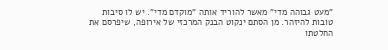"מעט גבוהה מדי" מאשר להוריד אותה "מוקדם מדי". יש לו סיבות טובות להיזהר. מן הסתם ינקוט הבנק המרכזי של אירופה, שיפרסם את החלטתו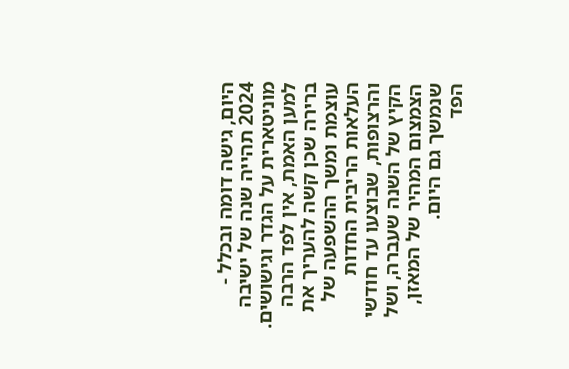היום, גישה דומה ובכלל - 2024 תהייה שנה של ישיבה מוניטארית על הגדר וגישושים.
למען האמת, אין לפד הרבה ברירה שכן קשה להעריך את עוצמת ומשך ההשפעה של העלאות הריבית החדות והרצופות, שבוצעו עד חודשי הקיץ של השנה שעברה, ושל הצמצום המהיר של המאזן, שנמשך גם היום.
הפד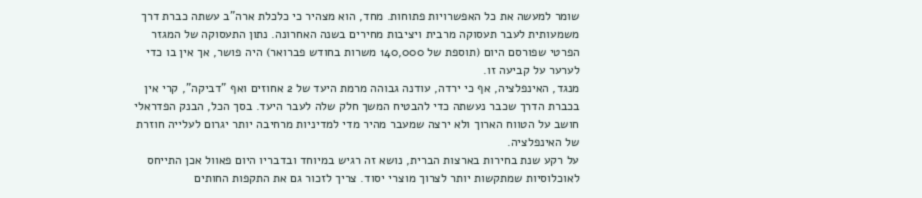שומר למעשה את כל האפשרויות פתוחות. מחד, הוא מצהיר כי כלכלת ארה"ב עשתה כברת דרך משמעותית לעבר תעסוקה מרבית ויציבות מחירים בשנה האחרונה. נתון התעסוקה של המגזר הפרטי שפורסם היום (תוספת של 140,000 משרות בחודש פברואר) היה פושר, אך אין בו כדי לערער על קביעה זו.
מנגד, האינפלציה, אף כי ירדה, עודנה גבוהה מרמת היעד של 2 אחוזים ואף "דביקה", קרי אין בכברת הדרך שכבר נעשתה כדי להבטיח המשך חלק שלה לעבר היעד. בסך הכל, הבנק הפדראלי חושב על הטווח הארוך ולא ירצה שמעבר מהיר מדי למדיניות מרחיבה יותר יגרום לעלייה חוזרת של האינפלציה.
על רקע שנת בחירות בארצות הברית, נושא זה רגיש במיוחד ובדבריו היום פאוול אכן התייחס לאוכלוסיות שמתקשות יותר לצרוך מוצרי יסוד. צריך לזכור גם את התקפות החותים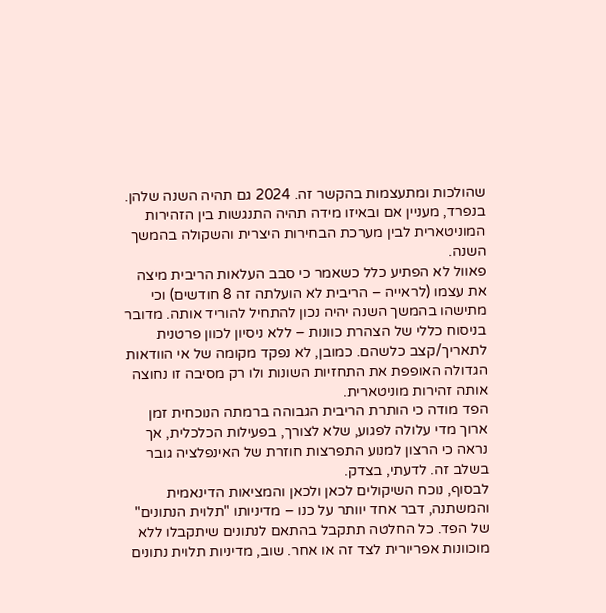שהולכות ומתעצמות בהקשר זה. 2024 גם תהיה השנה שלהן. בנפרד, מעניין אם ובאיזו מידה תהיה התנגשות בין הזהירות המוניטארית לבין מערכת הבחירות היצרית והשקולה בהמשך השנה.
פאוול לא הפתיע כלל כשאמר כי סבב העלאות הריבית מיצה את עצמו (לראייה – הריבית לא הועלתה זה 8 חודשים) וכי מתישהו בהמשך השנה יהיה נכון להתחיל להוריד אותה. מדובר בניסוח כללי של הצהרת כוונות – ללא ניסיון לכוון פרטנית לתאריך/קצב כלשהם. כמובן, לא נפקד מקומה של אי הוודאות הגדולה האופפת את התחזיות השונות ולו רק מסיבה זו נחוצה אותה זהירות מוניטארית.
הפד מודה כי הותרת הריבית הגבוהה ברמתה הנוכחית זמן ארוך מדי עלולה לפגוע, שלא לצורך, בפעילות הכלכלית, אך נראה כי הרצון למנוע התפרצות חוזרת של האינפלציה גובר בשלב זה. לדעתי, בצדק.
לבסוף, נוכח השיקולים לכאן ולכאן והמציאות הדינאמית והמשתנה, דבר אחד יוותר על כנו – מדיניותו "תלוית הנתונים" של הפד. כל החלטה תתקבל בהתאם לנתונים שיתקבלו ללא מוכוונות אפריורית לצד זה או אחר. שוב, מדיניות תלוית נתונים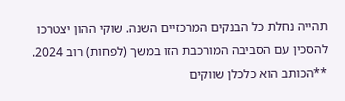תהייה נחלת כל הבנקים המרכזיים השנה. שוקי ההון יצטרכו להסכין עם הסביבה המורכבת הזו במשך (לפחות) רוב 2024.
**הכותב הוא כלכלן שווקים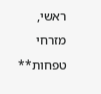ראשי, מזרחי טפחות**